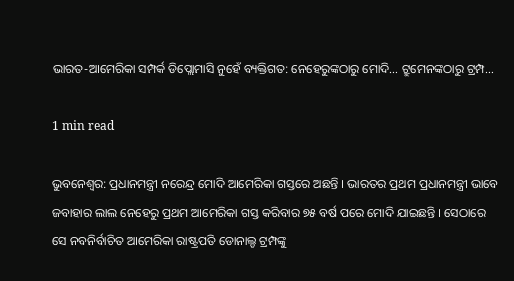ଭାରତ-ଆମେରିକା ସମ୍ପର୍କ ଡିପ୍ଲୋମାସି ନୁହେଁ ବ୍ୟକ୍ତିଗତ: ନେହେରୁଙ୍କଠାରୁ ମୋଦି… ଟ୍ରୁମେନଙ୍କଠାରୁ ଟ୍ରମ୍ପ…

1 min read

ଭୁବନେଶ୍ବର: ପ୍ରଧାନମନ୍ତ୍ରୀ ନରେନ୍ଦ୍ର ମୋଦି ଆମେରିକା ଗସ୍ତରେ ଅଛନ୍ତି । ଭାରତର ପ୍ରଥମ ପ୍ରଧାନମନ୍ତ୍ରୀ ଭାବେ ଜବାହାର ଲାଲ ନେହେରୁ ପ୍ରଥମ ଆମେରିକା ଗସ୍ତ କରିବାର ୭୫ ବର୍ଷ ପରେ ମୋଦି ଯାଇଛନ୍ତି । ସେଠାରେ ସେ ନବନିର୍ବାଚିତ ଆମେରିକା ରାଷ୍ଟ୍ରପତି ଡୋନାଲ୍ଡ ଟ୍ରମ୍ପଙ୍କୁ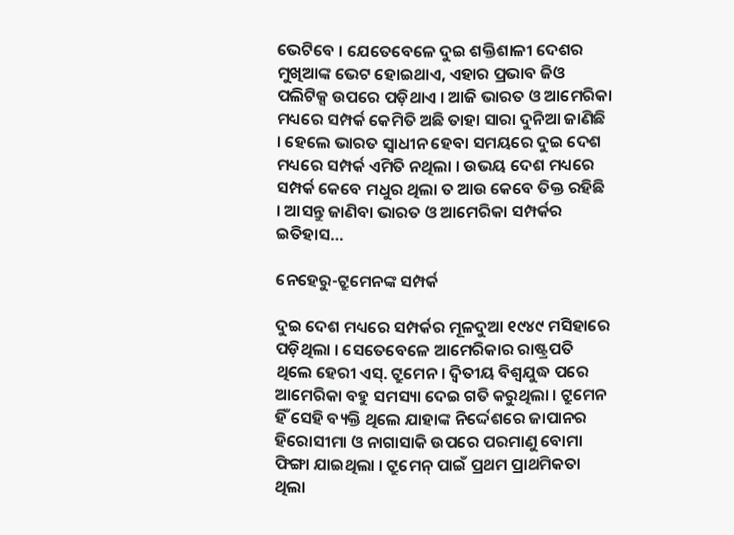ଭେଟିବେ । ଯେତେବେଳେ ଦୁଇ ଶକ୍ତିଶାଳୀ ଦେଶର ମୁଖିଆଙ୍କ ଭେଟ ହୋଇଥାଏ, ଏହାର ପ୍ରଭାବ ଜିଓ ପଲିଟିକ୍ସ ଉପରେ ପଡ଼ିଥାଏ । ଆଜି ଭାରତ ଓ ଆମେରିକା ମଧ୍ୟରେ ସମ୍ପର୍କ କେମିତି ଅଛି ତାହା ସାରା ଦୁନିଆ ଜାଣିଛି । ହେଲେ ଭାରତ ସ୍ବାଧୀନ ହେବା ସମୟରେ ଦୁଇ ଦେଶ ମଧ୍ୟରେ ସମ୍ପର୍କ ଏମିତି ନଥିଲା । ଉଭୟ ଦେଶ ମଧ୍ୟରେ ସମ୍ପର୍କ କେବେ ମଧୁର ଥିଲା ତ ଆଉ କେବେ ତିକ୍ତ ରହିଛି । ଆସନ୍ତୁ ଜାଣିବା ଭାରତ ଓ ଆମେରିକା ସମ୍ପର୍କର ଇତିହାସ…

ନେହେରୁ-ଟ୍ରୁମେନଙ୍କ ସମ୍ପର୍କ

ଦୁଇ ଦେଶ ମଧ୍ୟରେ ସମ୍ପର୍କର ମୂଳଦୁଆ ୧୯୪୯ ମସିହାରେ ପଡ଼ିଥିଲା । ସେତେବେଳେ ଆମେରିକାର ରାଷ୍ଟ୍ରପତି ଥିଲେ ହେରୀ ଏସ୍. ଟ୍ରୁମେନ । ଦ୍ବିତୀୟ ବିଶ୍ବଯୁଦ୍ଧ ପରେ ଆମେରିକା ବହୁ ସମସ୍ୟା ଦେଇ ଗତି କରୁଥିଲା । ଟ୍ରୁମେନ ହିଁ ସେହି ବ୍ୟକ୍ତି ଥିଲେ ଯାହାଙ୍କ ନିର୍ଦ୍ଦେଶରେ ଜାପାନର ହିରୋସୀମା ଓ ନାଗାସାକି ଉପରେ ପରମାଣୁ ବୋମା ଫିଙ୍ଗା ଯାଇଥିଲା । ଟ୍ରୁମେନ୍ ପାଇଁ ପ୍ରଥମ ପ୍ରାଥମିକତା ଥିଲା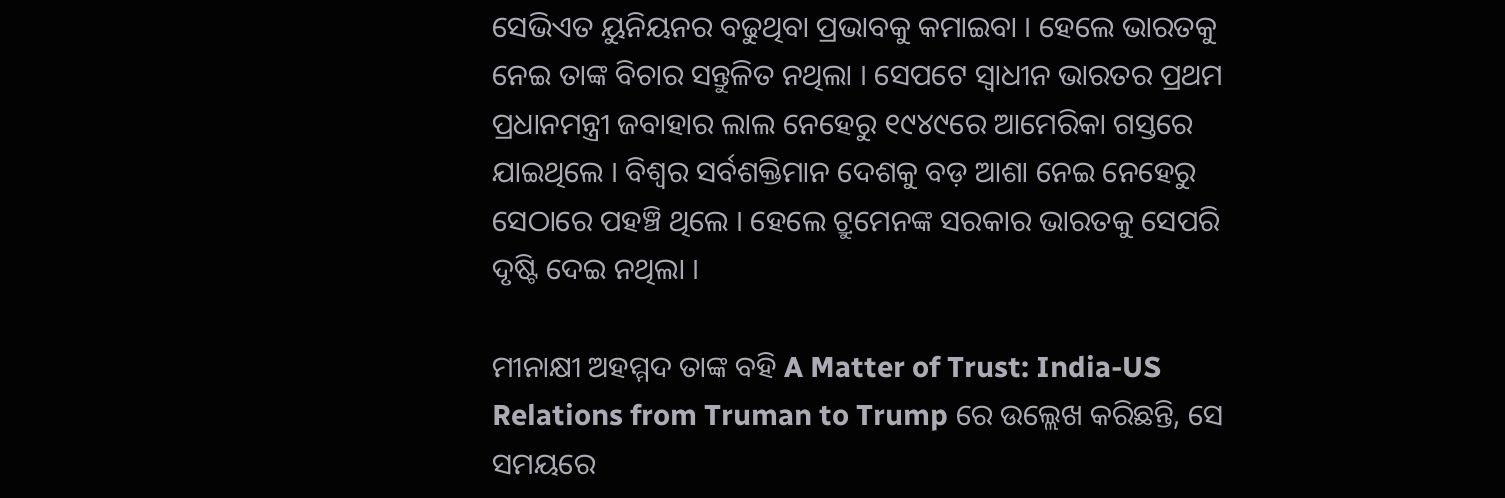ସେଭିଏତ ୟୁନିୟନର ବଢୁଥିବା ପ୍ରଭାବକୁ କମାଇବା । ହେଲେ ଭାରତକୁ ନେଇ ତାଙ୍କ ବିଚାର ସନ୍ତୁଳିତ ନଥିଲା । ସେପଟେ ସ୍ବାଧୀନ ଭାରତର ପ୍ରଥମ ପ୍ରଧାନମନ୍ତ୍ରୀ ଜବାହାର ଲାଲ ନେହେରୁ ୧୯୪୯ରେ ଆମେରିକା ଗସ୍ତରେ ଯାଇଥିଲେ । ବିଶ୍ବର ସର୍ବଶକ୍ତିମାନ ଦେଶକୁ ବଡ଼ ଆଶା ନେଇ ନେହେରୁ ସେଠାରେ ପହଞ୍ଚି ଥିଲେ । ହେଲେ ଟ୍ରୁମେନଙ୍କ ସରକାର ଭାରତକୁ ସେପରି ଦୃଷ୍ଟି ଦେଇ ନଥିଲା ।

ମୀନାକ୍ଷୀ ଅହମ୍ମଦ ତାଙ୍କ ବହି A Matter of Trust: India-US Relations from Truman to Trump ରେ ଉଲ୍ଲେଖ କରିଛନ୍ତି, ସେ ସମୟରେ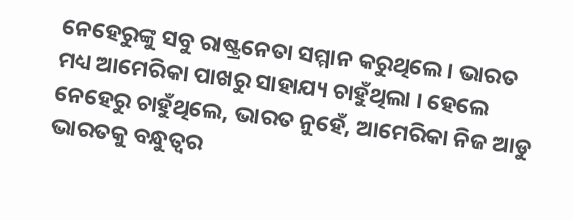ନେହେରୁଙ୍କୁ ସବୁ ରାଷ୍ଟ୍ରନେତା ସମ୍ମାନ କରୁଥିଲେ । ଭାରତ ମଧ୍ୟ ଆମେରିକା ପାଖରୁ ସାହାଯ୍ୟ ଚାହୁଁଥିଲା । ହେଲେ ନେହେରୁ ଚାହୁଁଥିଲେ, ଭାରତ ନୁହେଁ, ଆମେରିକା ନିଜ ଆଡୁ ଭାରତକୁ ବନ୍ଧୁତ୍ବର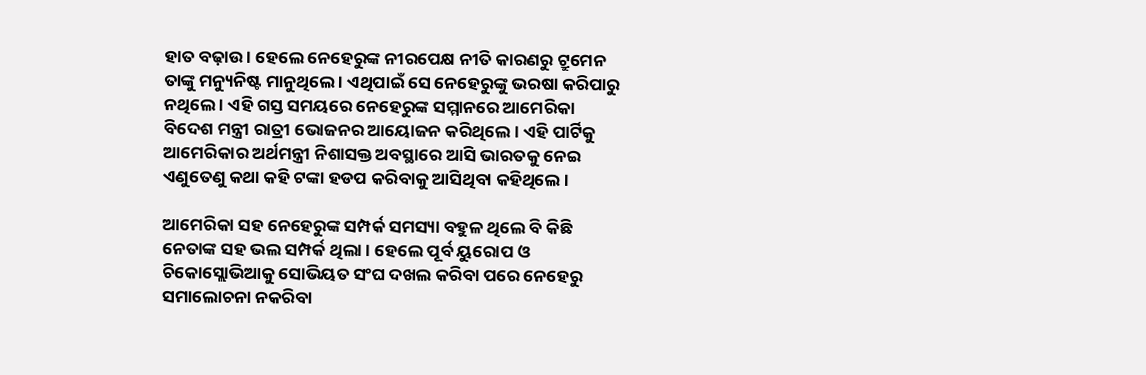ହାତ ବଢ଼ାଉ । ହେଲେ ନେହେରୁଙ୍କ ନୀରପେକ୍ଷ ନୀତି କାରଣରୁ ଟ୍ରୁମେନ ତାଙ୍କୁ ମନ୍ୟୁନିଷ୍ଟ ମାନୁଥିଲେ । ଏଥିପାଇଁ ସେ ନେହେରୁଙ୍କୁ ଭରଷା କରିପାରୁ ନଥିଲେ । ଏହି ଗସ୍ତ ସମୟରେ ନେହେରୁଙ୍କ ସମ୍ମାନରେ ଆମେରିକା ବିଦେଶ ମନ୍ତ୍ରୀ ରାତ୍ରୀ ଭୋଜନର ଆୟୋଜନ କରିଥିଲେ । ଏହି ପାର୍ଟିକୁ ଆମେରିକାର ଅର୍ଥମନ୍ତ୍ରୀ ନିଶାସକ୍ତ ଅବସ୍ଥାରେ ଆସି ଭାରତକୁ ନେଇ ଏଣୁତେଣୁ କଥା କହି ଟଙ୍କା ହଡପ କରିବାକୁ ଆସିଥିବା କହିଥିଲେ ।

ଆମେରିକା ସହ ନେହେରୁଙ୍କ ସମ୍ପର୍କ ସମସ୍ୟା ବହୁଳ ଥିଲେ ବି କିଛି ନେତାଙ୍କ ସହ ଭଲ ସମ୍ପର୍କ ଥିଲା । ହେଲେ ପୂର୍ବ ୟୁରୋପ ଓ ଚିକୋସ୍ଲୋଭିଆକୁ ସୋଭିୟତ ସଂଘ ଦଖଲ କରିବା ପରେ ନେହେରୁ ସମାଲୋଚନା ନକରିବା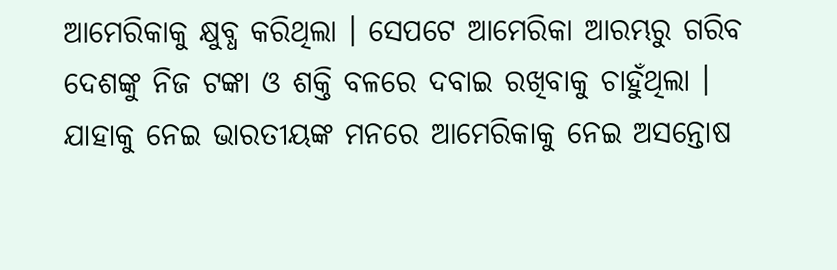ଆମେରିକାକୁ କ୍ଷୁବ୍ଧ କରିଥିଲା । ସେପଟେ ଆମେରିକା ଆରମ୍ଭରୁ ଗରିବ ଦେଶଙ୍କୁ ନିଜ ଟଙ୍କା ଓ ଶକ୍ତି ବଳରେ ଦବାଇ ରଖିବାକୁ ଚାହୁଁଥିଲା । ଯାହାକୁ ନେଇ ଭାରତୀୟଙ୍କ ମନରେ ଆମେରିକାକୁ ନେଇ ଅସନ୍ତୋଷ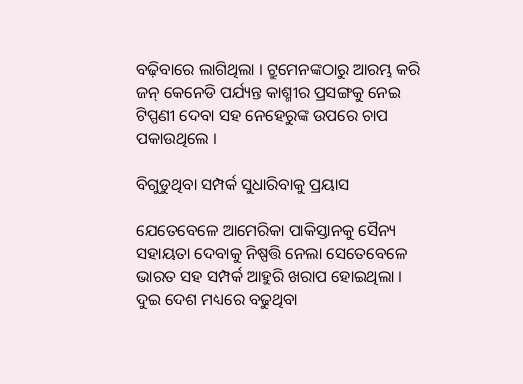ବଢ଼ିବାରେ ଲାଗିଥିଲା । ଟ୍ରୁମେନଙ୍କଠାରୁ ଆରମ୍ଭ କରି ଜନ୍ କେନେଡି ପର୍ଯ୍ୟନ୍ତ କାଶ୍ମୀର ପ୍ରସଙ୍ଗକୁ ନେଇ ଟିପ୍ପଣୀ ଦେବା ସହ ନେହେରୁଙ୍କ ଉପରେ ଚାପ ପକାଉଥିଲେ ।

ବିଗୁଡୁଥିବା ସମ୍ପର୍କ ସୁଧାରିବାକୁ ପ୍ରୟାସ

ଯେତେବେଳେ ଆମେରିକା ପାକିସ୍ତାନକୁ ସୈନ୍ୟ ସହାୟତା ଦେବାକୁ ନିଷ୍ପତ୍ତି ନେଲା ସେତେବେଳେ ଭାରତ ସହ ସମ୍ପର୍କ ଆହୁରି ଖରାପ ହୋଇଥିଲା । ଦୁଇ ଦେଶ ମଧ୍ୟରେ ବଢୁଥିବା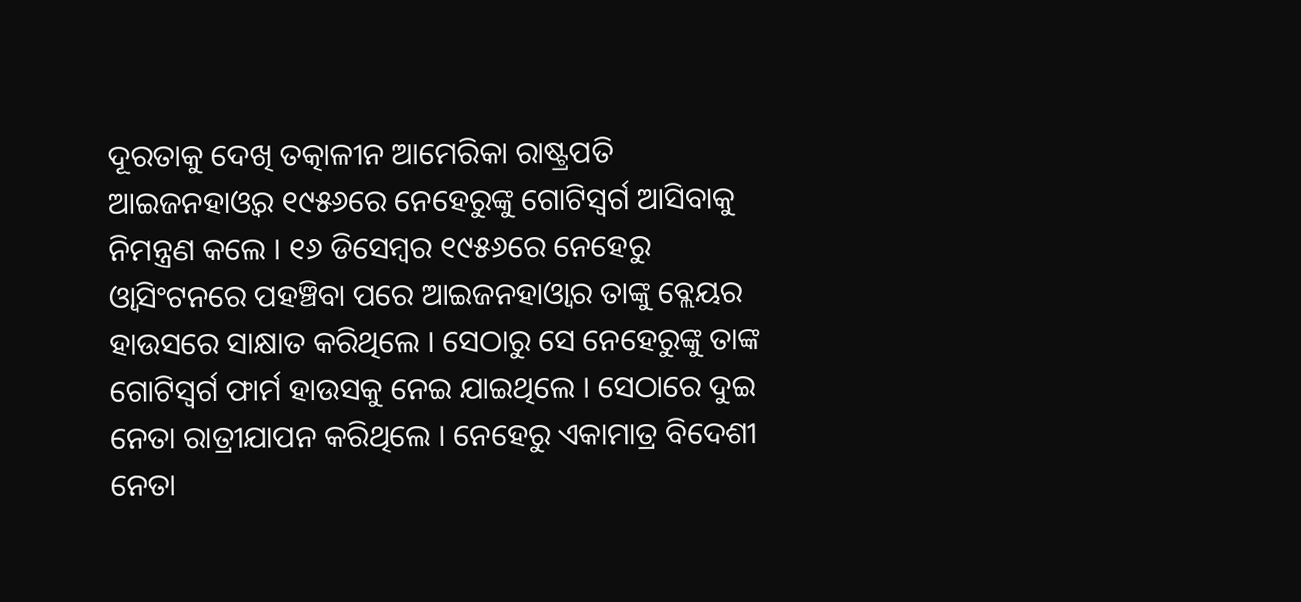ଦୂରତାକୁ ଦେଖି ତତ୍କାଳୀନ ଆମେରିକା ରାଷ୍ଟ୍ରପତି ଆଇଜନହାଓ୍ବର ୧୯୫୬ରେ ନେହେରୁଙ୍କୁ ଗୋଟିସ୍ବର୍ଗ ଆସିବାକୁ ନିମନ୍ତ୍ରଣ କଲେ । ୧୬ ଡିସେମ୍ବର ୧୯୫୬ରେ ନେହେରୁ ଓ୍ବାସିଂଟନରେ ପହଞ୍ଚିବା ପରେ ଆଇଜନହାଓ୍ବାର ତାଙ୍କୁ ବ୍ଲେୟର ହାଉସରେ ସାକ୍ଷାତ କରିଥିଲେ । ସେଠାରୁ ସେ ନେହେରୁଙ୍କୁ ତାଙ୍କ ଗୋଟିସ୍ବର୍ଗ ଫାର୍ମ ହାଉସକୁ ନେଇ ଯାଇଥିଲେ । ସେଠାରେ ଦୁଇ ନେତା ରାତ୍ରୀଯାପନ କରିଥିଲେ । ନେହେରୁ ଏକାମାତ୍ର ବିଦେଶୀ ନେତା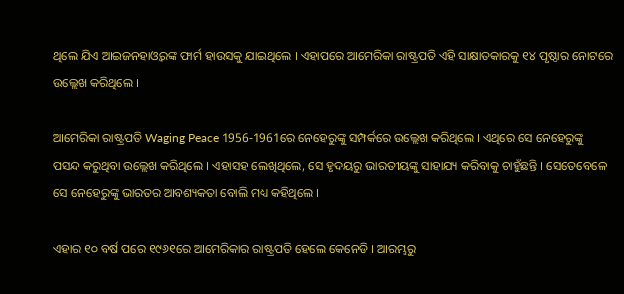ଥିଲେ ଯିଏ ଆଇଜନହାଓ୍ବରଙ୍କ ଫାର୍ମ ହାଉସକୁ ଯାଇଥିଲେ । ଏହାପରେ ଆମେରିକା ରାଷ୍ଟ୍ରପତି ଏହି ସାକ୍ଷାତକାରକୁ ୧୪ ପୃଷ୍ଠାର ନୋଟରେ ଉଲ୍ଲେଖ କରିଥିଲେ ।

ଆମେରିକା ରାଷ୍ଟ୍ରପତି Waging Peace 1956-1961ରେ ନେହେରୁଙ୍କୁ ସମ୍ପର୍କରେ ଉଲ୍ଲେଖ କରିଥିଲେ । ଏଥିରେ ସେ ନେହେରୁଙ୍କୁ ପସନ୍ଦ କରୁଥିବା ଉଲ୍ଲେଖ କରିଥିଲେ । ଏହାସହ ଲେଖିଥିଲେ, ସେ ହୃଦୟରୁ ଭାରତୀୟଙ୍କୁ ସାହାଯ୍ୟ କରିବାକୁ ଚାହୁଁଛନ୍ତି । ସେତେବେଳେ ସେ ନେହେରୁଙ୍କୁ ଭାରତର ଆବଶ୍ୟକତା ବୋଲି ମଧ୍ୟ କହିଥିଲେ ।

ଏହାର ୧୦ ବର୍ଷ ପରେ ୧୯୬୧ରେ ଆମେରିକାର ରାଷ୍ଟ୍ରପତି ହେଲେ କେନେଡି । ଆରମ୍ଭରୁ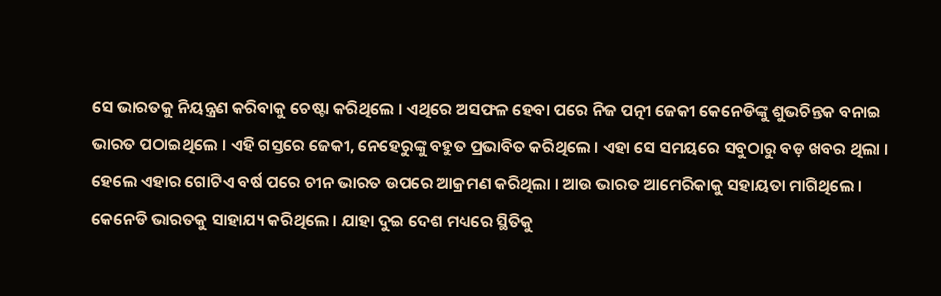ସେ ଭାରତକୁ ନିୟନ୍ତ୍ରଣ କରିବାକୁ ଚେଷ୍ଟା କରିଥିଲେ । ଏଥିରେ ଅସଫଳ ହେବା ପରେ ନିଜ ପତ୍ନୀ ଜେକୀ କେନେଡିଙ୍କୁ ଶୁଭଚିନ୍ତକ ବନାଇ ଭାରତ ପଠାଇଥିଲେ । ଏହି ଗସ୍ତରେ ଜେକୀ, ନେହେରୁଙ୍କୁ ବହୁତ ପ୍ରଭାବିତ କରିଥିଲେ । ଏହା ସେ ସମୟରେ ସବୁଠାରୁ ବଡ଼ ଖବର ଥିଲା । ହେଲେ ଏହାର ଗୋଟିଏ ବର୍ଷ ପରେ ଚୀନ ଭାରତ ଉପରେ ଆକ୍ରମଣ କରିଥିଲା । ଆଉ ଭାରତ ଆମେରିକାକୁ ସହାୟତା ମାଗିଥିଲେ । କେନେଡି ଭାରତକୁ ସାହାଯ୍ୟ କରିଥିଲେ । ଯାହା ଦୁଇ ଦେଶ ମଧ୍ୟରେ ସ୍ଥିତିକୁ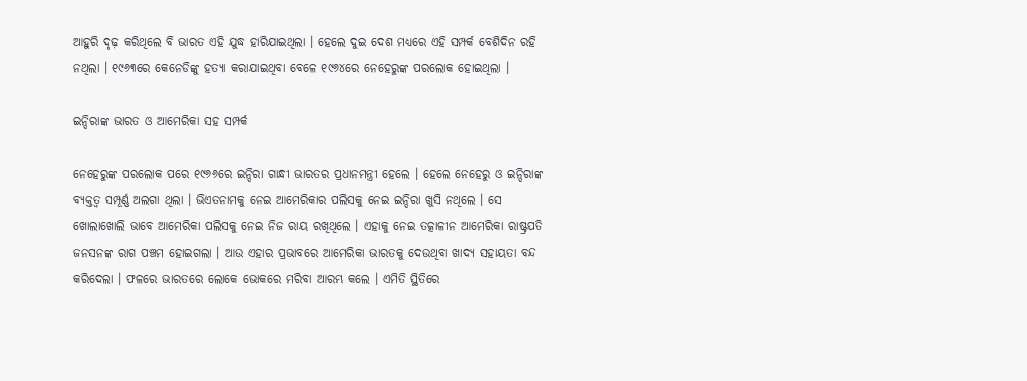ଆହୁରି ଦୃଢ଼ କରିଥିଲେ ବି ଭାରତ ଏହି ଯୁଦ୍ଧ ହାରିଯାଇଥିଲା । ହେଲେ ଦୁଇ ଦେଶ ମଧ୍ୟରେ ଏହି ସମ୍ପର୍କ ବେଶିଦିନ ରହି ନଥିଲା । ୧୯୬୩ରେ କେନେଡିଙ୍କୁ ହତ୍ୟା କରାଯାଇଥିବା ବେଳେ ୧୯୬୪ରେ ନେହେରୁଙ୍କ ପରଲୋକ ହୋଇଥିଲା ।

ଇନ୍ଦିରାଙ୍କ ଭାରତ ଓ ଆମେରିକା ସହ ସମ୍ପର୍କ

ନେହେରୁଙ୍କ ପରଲୋକ ପରେ ୧୯୬୬ରେ ଇନ୍ଦିରା ଗାନ୍ଧୀ ଭାରତର ପ୍ରଧାନମନ୍ତ୍ରୀ ହେଲେ । ହେଲେ ନେହେରୁ ଓ ଇନ୍ଦିରାଙ୍କ ବ୍ୟକ୍ତତ୍ବ ସମ୍ପୂର୍ଣ୍ଣ ଅଲଗା ଥିଲା । ଭିଏତନାମକୁ ନେଇ ଆମେରିକାର ପଲିସକୁ ନେଇ ଇନ୍ଦିରା ଖୁସି ନଥିଲେ । ସେ ଖୋଲାଖୋଲି ଭାବେ ଆମେରିକା ପଲିସକୁ ନେଇ ନିଜ ରାୟ ରଖିଥିଲେ । ଏହାକୁ ନେଇ ତତ୍କାଳୀନ ଆମେରିକା ରାଷ୍ଟ୍ରପତି ଜନସନଙ୍କ ରାଗ ପଞ୍ଚମ ହୋଇଗଲା । ଆଉ ଏହାର ପ୍ରଭାବରେ ଆମେରିକା ଭାରତକୁ ଦେଉଥିବା ଖାଦ୍ୟ ସହାୟତା ବନ୍ଦ କରିଦେଲା । ଫଳରେ ଭାରତରେ ଲୋକେ ଭୋକରେ ମରିବା ଆରମ୍ଭ କଲେ । ଏମିତି ସ୍ଥିତିରେ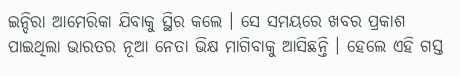ଇନ୍ଦିରା ଆମେରିକା ଯିବାକୁ ସ୍ଥିର କଲେ । ସେ ସମୟରେ ଖବର ପ୍ରକାଶ ପାଇଥିଲା ଭାରତର ନୂଆ ନେତା ଭିକ୍ଷ ମାଗିବାକୁ ଆସିଛନ୍ତି । ହେଲେ ଏହି ଗସ୍ତ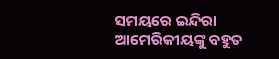ସମୟରେ ଇନ୍ଦିରା ଆମେରିକୀୟଙ୍କୁ ବହୁତ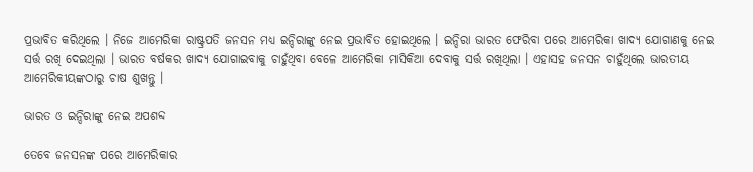ପ୍ରଭାବିତ କରିଥିଲେ । ନିଜେ ଆମେରିକା ରାଷ୍ଟ୍ରପତି ଜନସନ ମଧ୍ୟ ଇନ୍ଦିରାଙ୍କୁ ନେଇ ପ୍ରଭାବିତ ହୋଇଥିଲେ । ଇନ୍ଦିରା ଭାରତ ଫେରିବା ପରେ ଆମେରିକା ଖାଦ୍ୟ ଯୋଗାଣକୁ ନେଇ ସର୍ତ୍ତ ରଖି ଦେଇଥିଲା । ଭାରତ ବର୍ଷକର ଖାଦ୍ୟ ଯୋଗାଇବାକୁ ଚାହୁଁଥିବା ବେଳେ ଆମେରିକା ମାସିକିଆ ଦେବାକୁ ସର୍ତ୍ତ ରଖିଥିଲା । ଏହାସହ ଜନସନ ଚାହୁଁଥିଲେ ଭାରତୀୟ ଆମେରିକୀୟଙ୍କଠାରୁ ଚାଷ ଶୁଖନ୍ତୁ ।

ଭାରତ ଓ ଇନ୍ଦିରାଙ୍କୁ ନେଇ ଅପଶବ୍ଦ

ତେବେ ଜନସନଙ୍କ ପରେ ଆମେରିକାର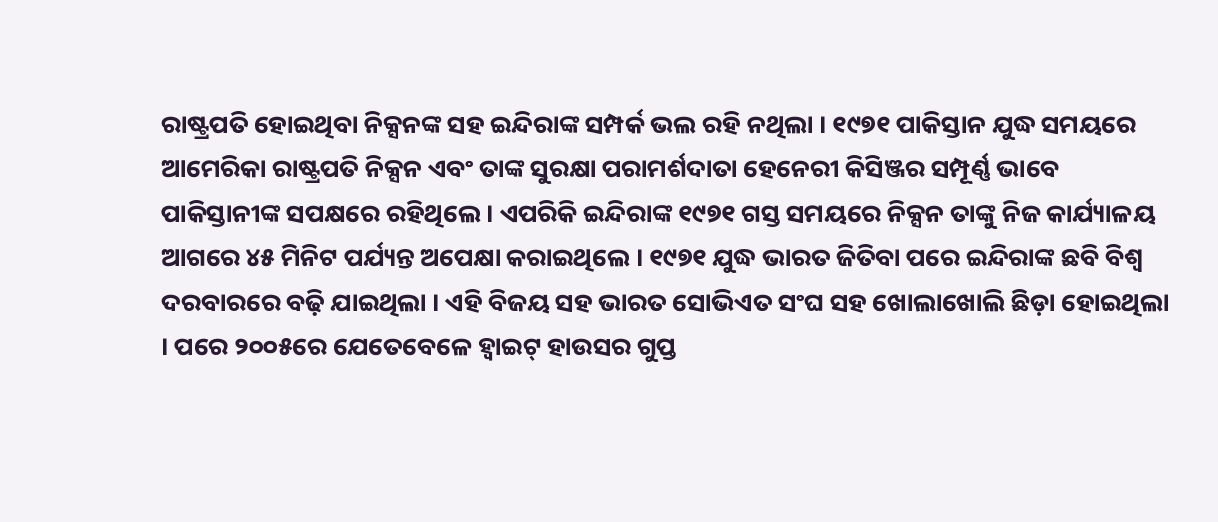ରାଷ୍ଟ୍ରପତି ହୋଇଥିବା ନିକ୍ସନଙ୍କ ସହ ଇନ୍ଦିରାଙ୍କ ସମ୍ପର୍କ ଭଲ ରହି ନଥିଲା । ୧୯୭୧ ପାକିସ୍ତାନ ଯୁଦ୍ଧ ସମୟରେ ଆମେରିକା ରାଷ୍ଟ୍ରପତି ନିକ୍ସନ ଏବଂ ତାଙ୍କ ସୁରକ୍ଷା ପରାମର୍ଶଦାତା ହେନେରୀ କିସିଞ୍ଜର ସମ୍ପୂର୍ଣ୍ଣ ଭାବେ ପାକିସ୍ତାନୀଙ୍କ ସପକ୍ଷରେ ରହିଥିଲେ । ଏପରିକି ଇନ୍ଦିରାଙ୍କ ୧୯୭୧ ଗସ୍ତ ସମୟରେ ନିକ୍ସନ ତାଙ୍କୁ ନିଜ କାର୍ଯ୍ୟାଳୟ ଆଗରେ ୪୫ ମିନିଟ ପର୍ଯ୍ୟନ୍ତ ଅପେକ୍ଷା କରାଇଥିଲେ । ୧୯୭୧ ଯୁଦ୍ଧ ଭାରତ ଜିତିବା ପରେ ଇନ୍ଦିରାଙ୍କ ଛବି ବିଶ୍ବ ଦରବାରରେ ବଢ଼ି ଯାଇଥିଲା । ଏହି ବିଜୟ ସହ ଭାରତ ସୋଭିଏତ ସଂଘ ସହ ଖୋଲାଖୋଲି ଛିଡ଼ା ହୋଇଥିଲା । ପରେ ୨୦୦୫ରେ ଯେତେବେଳେ ହ୍ବାଇଟ୍ ହାଉସର ଗୁପ୍ତ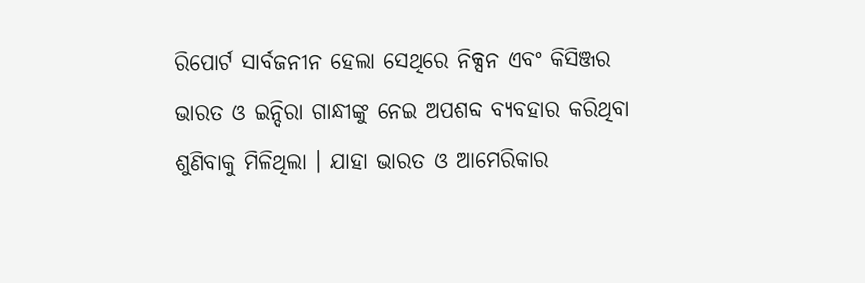ରିପୋର୍ଟ ସାର୍ବଜନୀନ ହେଲା ସେଥିରେ ନିକ୍ସନ ଏବଂ କିସିଞ୍ଜର ଭାରତ ଓ ଇନ୍ଦିରା ଗାନ୍ଧୀଙ୍କୁ ନେଇ ଅପଶବ୍ଦ ବ୍ୟବହାର କରିଥିବା ଶୁଣିବାକୁ ମିଳିଥିଲା । ଯାହା ଭାରତ ଓ ଆମେରିକାର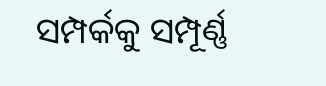ସମ୍ପର୍କକୁ ସମ୍ପୂର୍ଣ୍ଣ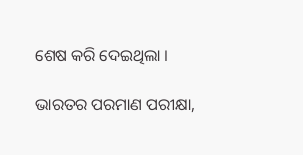ଶେଷ କରି ଦେଇଥିଲା ।

ଭାରତର ପରମାଣ ପରୀକ୍ଷା,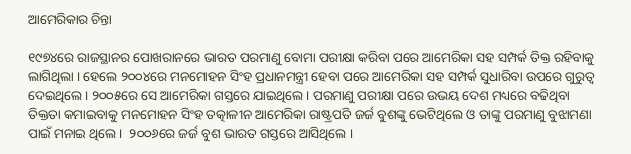ଆମେରିକାର ଚିନ୍ତା

୧୯୭୪ରେ ରାଜସ୍ଥାନର ପୋଖରାନରେ ଭାରତ ପରମାଣୁ ବୋମା ପରୀକ୍ଷା କରିବା ପରେ ଆମେରିକା ସହ ସମ୍ପର୍କ ତିକ୍ତ ରହିବାକୁ ଲାଗିଥିଲା । ହେଲେ ୨୦୦୪ରେ ମନମୋହନ ସିଂହ ପ୍ରଧାନମନ୍ତ୍ରୀ ହେବା ପରେ ଆମେରିକା ସହ ସମ୍ପର୍କ ସୁଧାରିବା ଉପରେ ଗୁରୁତ୍ବ ଦେଇଥିଲେ । ୨୦୦୫ରେ ସେ ଆମେରିକା ଗସ୍ତରେ ଯାଇଥିଲେ । ପରମାଣୁ ପରୀକ୍ଷା ପରେ ଉଭୟ ଦେଶ ମଧ୍ୟରେ ବଢିଥିବା ତିକ୍ତତା କମାଇବାକୁ ମନମୋହନ ସିଂହ ତତ୍କାଳୀନ ଆମେରିକା ରାଷ୍ଟ୍ରପତି ଜର୍ଜ ବୁଶଙ୍କୁ ଭେଟିଥିଲେ ଓ ତାଙ୍କୁ ପରମାଣୁ ବୁଝାମଣା ପାଇଁ ମନାଇ ଥିଲେ ।  ୨୦୦୬ରେ ଜର୍ଜ ବୁଶ ଭାରତ ଗସ୍ତରେ ଆସିଥିଲେ ।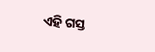ଏହି ଗସ୍ତ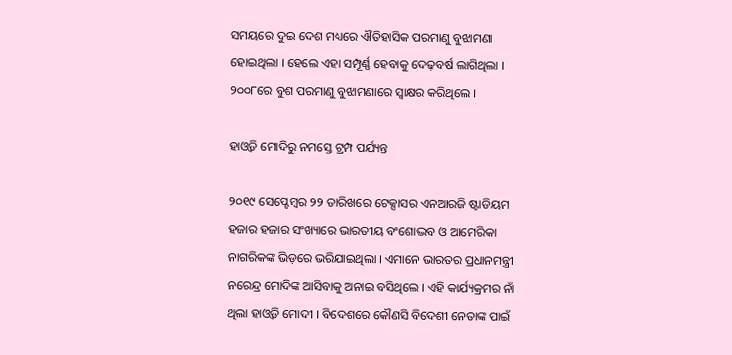ସମୟରେ ଦୁଇ ଦେଶ ମଧ୍ୟରେ ଐତିହାସିକ ପରମାଣୁ ବୁଝାମଣା ହୋଇଥିଲା । ହେଲେ ଏହା ସମ୍ପୂର୍ଣ୍ଣ ହେବାକୁ ଦେଢ଼ବର୍ଷ ଲାଗିଥିଲା । ୨୦୦୮ରେ ବୁଶ ପରମାଣୁ ବୁଝାମଣାରେ ସ୍ବାକ୍ଷର କରିଥିଲେ ।

ହାଓ୍ବଡି ମୋଦିରୁ ନମସ୍ତେ ଟ୍ରମ୍ପ ପର୍ଯ୍ୟନ୍ତ

୨୦୧୯ ସେପ୍ଟେମ୍ବର ୨୨ ତାରିଖରେ ଟେକ୍ସାସର ଏନଆରଜି ଷ୍ଟାଡିୟମ ହଜାର ହଜାର ସଂଖ୍ୟାରେ ଭାରତୀୟ ବଂଶୋଦ୍ଭବ ଓ ଆମେରିକା ନାଗରିକଙ୍କ ଭିଡ଼ରେ ଭରିଯାଇଥିଲା । ଏମାନେ ଭାରତର ପ୍ରଧାନମନ୍ତ୍ରୀ ନରେନ୍ଦ୍ର ମୋଦିଙ୍କ ଆସିବାକୁ ଅନାଇ ବସିଥିଲେ । ଏହି କାର୍ଯ୍ୟକ୍ରମର ନାଁ ଥିଲା ହାଓ୍ବଡି ମୋଦୀ । ବିଦେଶରେ କୌଣସି ବିଦେଶୀ ନେତାଙ୍କ ପାଇଁ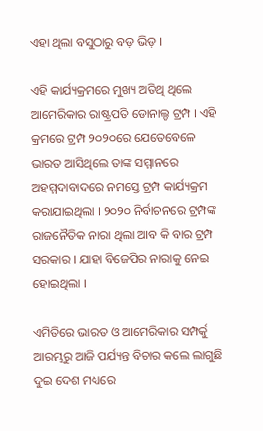ଏହା ଥିଲା ବସୁଠାରୁ ବଡ଼ ଭିଡ଼ ।

ଏହି କାର୍ଯ୍ୟକ୍ରମରେ ମୁଖ୍ୟ ଅତିଥି ଥିଲେ ଆମେରିକାର ରାଷ୍ଟ୍ରପତି ଡୋନାଲ୍ଡ ଟ୍ରମ୍ପ । ଏହି କ୍ରମରେ ଟ୍ରମ୍ପ ୨୦୨୦ରେ ଯେତେବେଳେ ଭାରତ ଆସିଥିଲେ ତାଙ୍କ ସମ୍ମାନରେ ଅହମ୍ମଦାବାଦରେ ନମସ୍ତେ ଟ୍ରମ୍ପ କାର୍ଯ୍ୟକ୍ରମ କରାଯାଇଥିଲା । ୨୦୨୦ ନିର୍ବାଚନରେ ଟ୍ରମ୍ପଙ୍କ ରାଜନୈତିକ ନାରା ଥିଲା ଆବ କି ବାର ଟ୍ରମ୍ପ ସରକାର । ଯାହା ବିଜେପିର ନାରାକୁ ନେଇ ହୋଇଥିଲା ।

ଏମିତିରେ ଭାରତ ଓ ଆମେରିକାର ସମ୍ପର୍କୁ ଆରମ୍ଭରୁ ଆଜି ପର୍ଯ୍ୟନ୍ତ ବିଚାର କଲେ ଲାଗୁଛି ଦୁଇ ଦେଶ ମଧ୍ୟରେ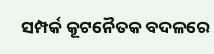ସମ୍ପର୍କ କୂଟନୈତକ ବଦଳରେ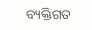ବ୍ୟକ୍ତିଗତ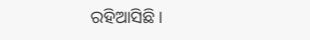ରହିଆସିଛି ।